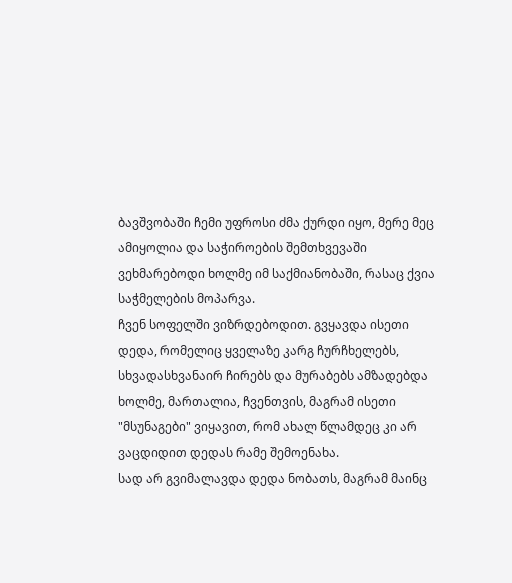ბავშვობაში ჩემი უფროსი ძმა ქურდი იყო, მერე მეც ამიყოლია და საჭიროების შემთხვევაში ვეხმარებოდი ხოლმე იმ საქმიანობაში, რასაც ქვია საჭმელების მოპარვა.
ჩვენ სოფელში ვიზრდებოდით. გვყავდა ისეთი დედა, რომელიც ყველაზე კარგ ჩურჩხელებს, სხვადასხვანაირ ჩირებს და მურაბებს ამზადებდა ხოლმე, მართალია, ჩვენთვის, მაგრამ ისეთი "მსუნაგები" ვიყავით, რომ ახალ წლამდეც კი არ ვაცდიდით დედას რამე შემოენახა.
სად არ გვიმალავდა დედა ნობათს, მაგრამ მაინც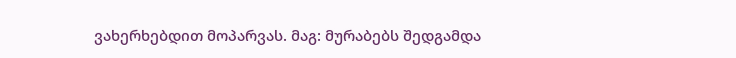ვახერხებდით მოპარვას. მაგ: მურაბებს შედგამდა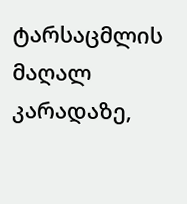ტარსაცმლის მაღალ კარადაზე,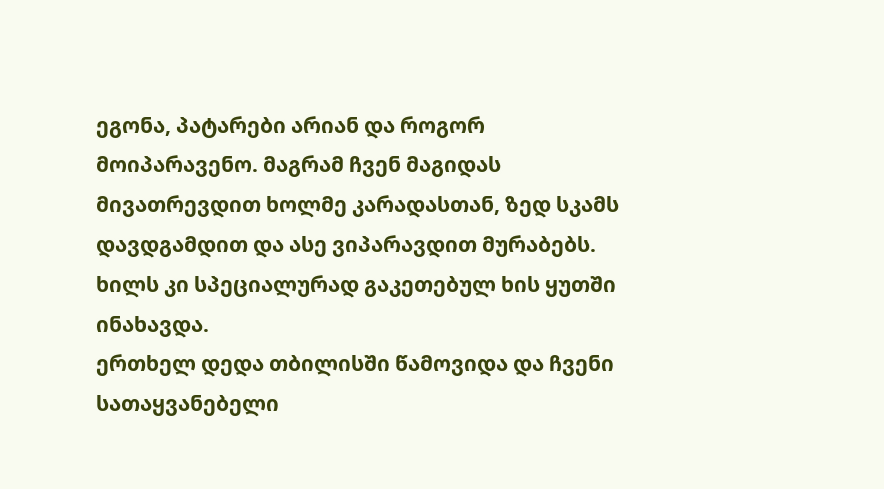ეგონა, პატარები არიან და როგორ მოიპარავენო. მაგრამ ჩვენ მაგიდას მივათრევდით ხოლმე კარადასთან, ზედ სკამს დავდგამდით და ასე ვიპარავდით მურაბებს. ხილს კი სპეციალურად გაკეთებულ ხის ყუთში ინახავდა.
ერთხელ დედა თბილისში წამოვიდა და ჩვენი სათაყვანებელი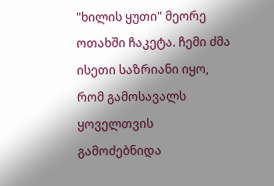"ხილის ყუთი" მეორე ოთახში ჩაკეტა. ჩემი ძმა ისეთი საზრიანი იყო, რომ გამოსავალს ყოველთვის გამოძებნიდა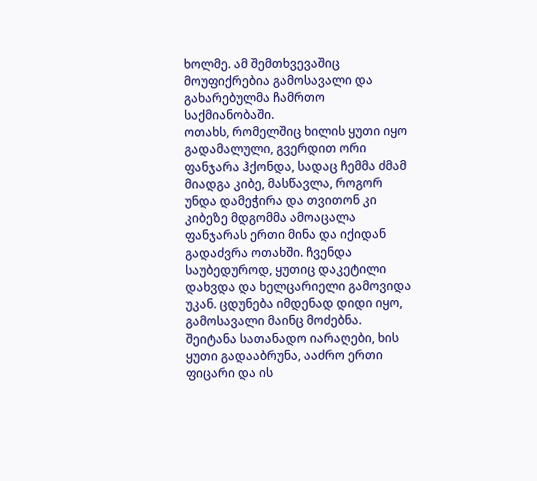ხოლმე. ამ შემთხვევაშიც მოუფიქრებია გამოსავალი და გახარებულმა ჩამრთო საქმიანობაში.
ოთახს, რომელშიც ხილის ყუთი იყო გადამალული, გვერდით ორი ფანჯარა ჰქონდა, სადაც ჩემმა ძმამ მიადგა კიბე, მასწავლა, როგორ უნდა დამეჭირა და თვითონ კი კიბეზე მდგომმა ამოაცალა ფანჯარას ერთი მინა და იქიდან გადაძვრა ოთახში. ჩვენდა საუბედუროდ, ყუთიც დაკეტილი დახვდა და ხელცარიელი გამოვიდა უკან. ცდუნება იმდენად დიდი იყო, გამოსავალი მაინც მოძებნა. შეიტანა სათანადო იარაღები, ხის ყუთი გადააბრუნა, ააძრო ერთი ფიცარი და ის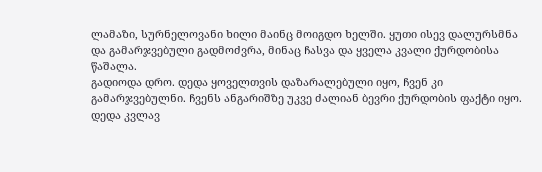ლამაზი, სურნელოვანი ხილი მაინც მოიგდო ხელში. ყუთი ისევ დალურსმნა და გამარჯვებული გადმოძვრა, მინაც ჩასვა და ყველა კვალი ქურდობისა წაშალა.
გადიოდა დრო. დედა ყოველთვის დაზარალებული იყო, ჩვენ კი გამარჯვებულნი. ჩვენს ანგარიშზე უკვე ძალიან ბევრი ქურდობის ფაქტი იყო.
დედა კვლავ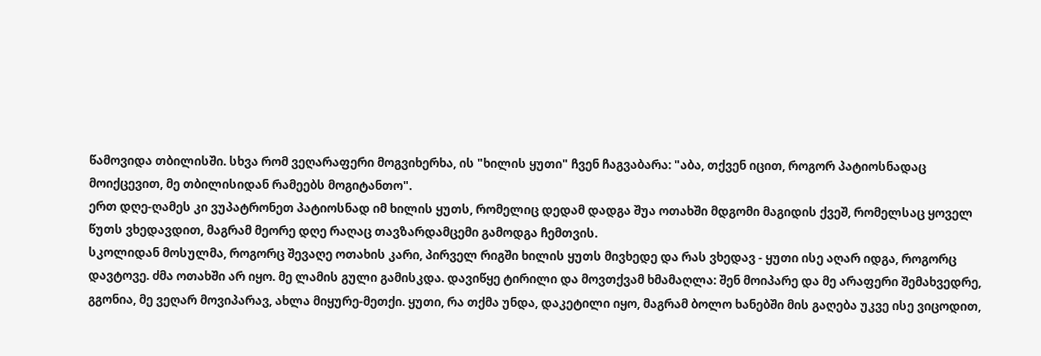წამოვიდა თბილისში. სხვა რომ ვეღარაფერი მოგვიხერხა, ის "ხილის ყუთი" ჩვენ ჩაგვაბარა: "აბა, თქვენ იცით, როგორ პატიოსნადაც მოიქცევით, მე თბილისიდან რამეებს მოგიტანთო".
ერთ დღე-ღამეს კი ვუპატრონეთ პატიოსნად იმ ხილის ყუთს, რომელიც დედამ დადგა შუა ოთახში მდგომი მაგიდის ქვეშ, რომელსაც ყოველ წუთს ვხედავდით, მაგრამ მეორე დღე რაღაც თავზარდამცემი გამოდგა ჩემთვის.
სკოლიდან მოსულმა, როგორც შევაღე ოთახის კარი, პირველ რიგში ხილის ყუთს მივხედე და რას ვხედავ - ყუთი ისე აღარ იდგა, როგორც დავტოვე. ძმა ოთახში არ იყო. მე ლამის გული გამისკდა. დავიწყე ტირილი და მოვთქვამ ხმამაღლა: შენ მოიპარე და მე არაფერი შემახვედრე, გგონია, მე ვეღარ მოვიპარავ, ახლა მიყურე-მეთქი. ყუთი, რა თქმა უნდა, დაკეტილი იყო, მაგრამ ბოლო ხანებში მის გაღება უკვე ისე ვიცოდით,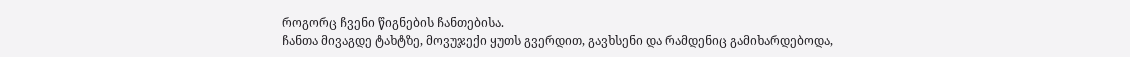როგორც ჩვენი წიგნების ჩანთებისა.
ჩანთა მივაგდე ტახტზე, მოვუჯექი ყუთს გვერდით, გავხსენი და რამდენიც გამიხარდებოდა,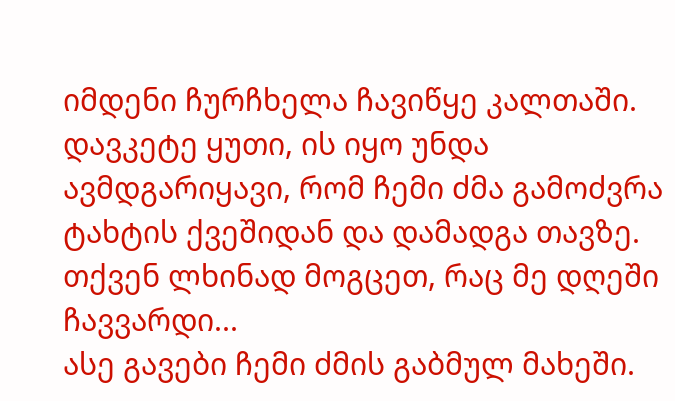იმდენი ჩურჩხელა ჩავიწყე კალთაში. დავკეტე ყუთი, ის იყო უნდა ავმდგარიყავი, რომ ჩემი ძმა გამოძვრა ტახტის ქვეშიდან და დამადგა თავზე.
თქვენ ლხინად მოგცეთ, რაც მე დღეში ჩავვარდი...
ასე გავები ჩემი ძმის გაბმულ მახეში.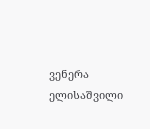ვენერა ელისაშვილი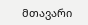მთავარი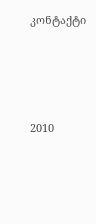კონტაქტი




2010